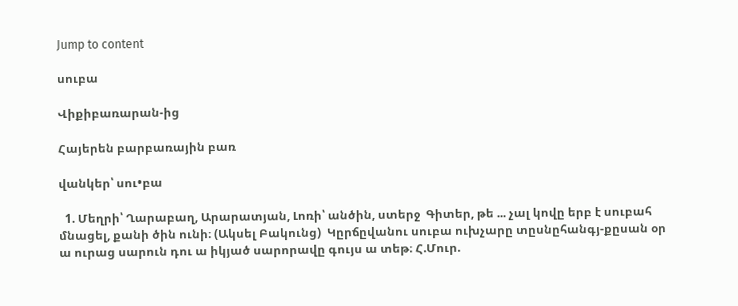Jump to content

սուբա

Վիքիբառարան-ից

Հայերեն բարբառային բառ

վանկեր՝ սու•բա

  1. Մեղրի՝ Ղարաբաղ, Արարատյան, Լոռի՝ անծին, ստերջ  Գիտեր, թե ... չալ կովը երբ է սուբահ մնացել, քանի ծին ունի։ (Ակսել Բակունց)  Կըրճըվանու սուբա ուխչարը տըսնըհանգյ-քըսան օր ա ուրաց սարուն դու ա իկյած սարորավը գույս ա տեթ։ Հ.Մուր.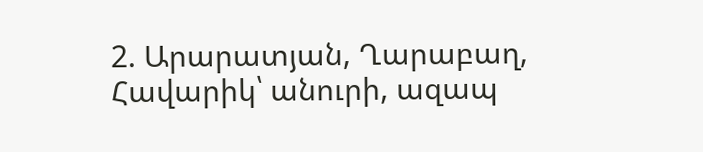2. Արարատյան, Ղարաբաղ, Հավարիկ՝ անուրի, ազապ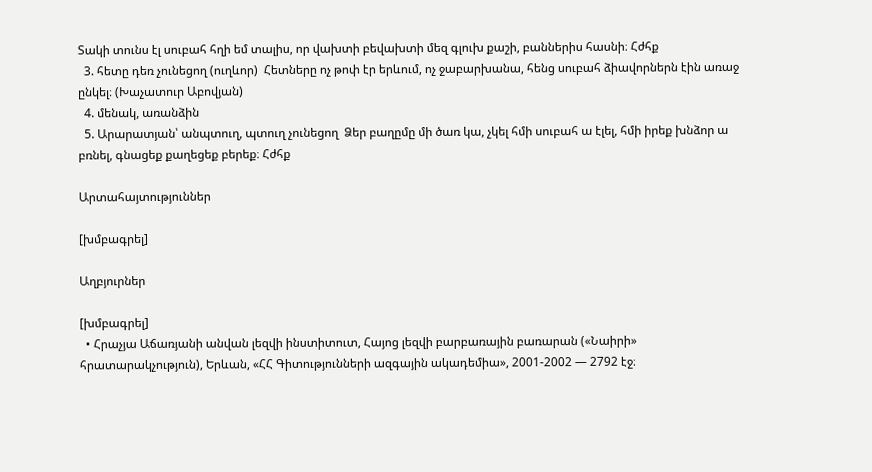Տակի տունս էլ սուբահ հղի եմ տալիս, որ վախտի բեվախտի մեզ գլուխ քաշի, բաններիս հասնի։ Հժհք
  3. հետը դեռ չունեցող (ուղևոր)  Հետները ոչ թոփ էր երևում, ոչ ջաբարխանա, հենց սուբահ ձիավորներն էին առաջ ընկել։ (Խաչատուր Աբովյան)
  4. մենակ, առանձին
  5. Արարատյան՝ անպտուղ, պտուղ չունեցող  Ձեր բաղըմը մի ծառ կա, չկել հմի սուբահ ա էլել, հմի իրեք խնձոր ա բռնել, գնացեք քաղեցեք բերեք։ Հժհք

Արտահայտություններ

[խմբագրել]

Աղբյուրներ

[խմբագրել]
  • Հրաչյա Աճառյանի անվան լեզվի ինստիտուտ, Հայոց լեզվի բարբառային բառարան («Նաիրի» հրատարակչություն), Երևան, «ՀՀ Գիտությունների ազգային ակադեմիա», 2001-2002 — 2792 էջ։